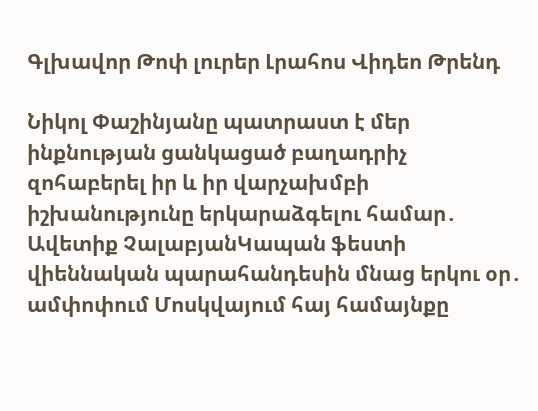Գլխավոր Թոփ լուրեր Լրահոս Վիդեո Թրենդ

Նիկոլ Փաշինյանը պատրաստ է մեր ինքնության ցանկացած բաղադրիչ զոհաբերել իր և իր վարչախմբի իշխանությունը երկարաձգելու համար․ Ավետիք ՉալաբյանԿապան ֆեստի վիեննական պարահանդեսին մնաց երկու օր․ ամփոփում Մոսկվայում հայ համայնքը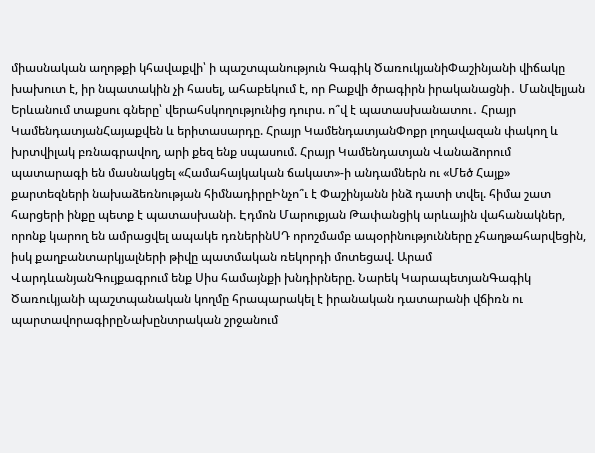միասնական աղոթքի կհավաքվի՝ ի պաշտպանություն Գագիկ ԾառուկյանիՓաշինյանի վիճակը խախուտ է, իր նպատակին չի հասել, ահաբեկում է, որ Բաքվի ծրագիրն իրականացնի․ Մանվելյան Երևանում տաքսու գները՝ վերահսկողությունից դուրս. ո՞վ է պատասխանատու․ Հրայր ԿամենդատյանՀայաքվեն և երիտասարդը. Հրայր ԿամենդատյանՓոքր լողավազան փակող և խրտվիլակ բռնագրավող, արի քեզ ենք սպասում. Հրայր Կամենդատյան Վանաձորում պատարագի են մասնակցել «Համահայկական ճակատ»-ի անդամներն ու «Մեծ Հայք» քարտեզների նախաձեռնության հիմնադիրըԻնչո՞ւ է Փաշինյանն ինձ դատի տվել. հիմա շատ հարցերի ինքը պետք է պատասխանի. Էդմոն Մարուքյան Թափանցիկ արևային վահանակներ, որոնք կարող են ամրացվել ապակե դռներինՍԴ որոշմամբ ապօրինությունները չհաղթահարվեցին, իսկ քաղբանտարկյալների թիվը պատմական ռեկորդի մոտեցավ. Արամ ՎարդևանյանԳույքագրում ենք Սիս համայնքի խնդիրները. Նարեկ ԿարապետյանԳագիկ Ծառուկյանի պաշտպանական կողմը հրապարակել է իրանական դատարանի վճիռն ու պարտավորագիրըՆախընտրական շրջանում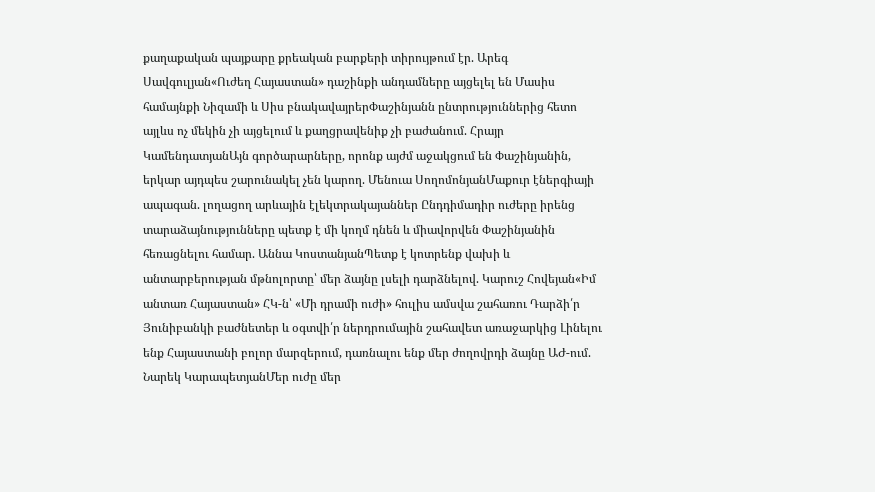քաղաքական պայքարը քրեական բարքերի տիրույթում էր. Արեգ Սավգուլյան«Ուժեղ Հայաստան» դաշինքի անդամները այցելել են Մասիս համայնքի Նիզամի և Սիս բնակավայրերՓաշինյանն ընտրություններից հետո այլևս ոչ մեկին չի այցելում և քաղցրավենիք չի բաժանում. Հրայր ԿամենդատյանԱյն գործարարները, որոնք այժմ աջակցում են Փաշինյանին, երկար այդպես շարունակել չեն կարող. Մենուա ՍողոմոնյանՄաքուր էներգիայի ապագան. լողացող արևային էլեկտրակայաններ Ընդդիմադիր ուժերը իրենց տարաձայնությունները պետք է մի կողմ դնեն և միավորվեն Փաշինյանին հեռացնելու համար. Աննա ԿոստանյանՊետք է կոտրենք վախի և անտարբերության մթնոլորտը՝ մեր ձայնը լսելի դարձնելով. Կարուշ Հովեյան«Իմ անտառ Հայաստան» ՀԿ-ն՝ «Մի դրամի ուժի» հուլիս ամսվա շահառու Դարձի՛ր Յունիբանկի բաժնետեր և օգտվի՛ր ներդրումային շահավետ առաջարկից Լինելու ենք Հայաստանի բոլոր մարզերում, դառնալու ենք մեր ժողովրդի ձայնը ԱԺ-ում. Նարեկ ԿարապետյանՄեր ուժը մեր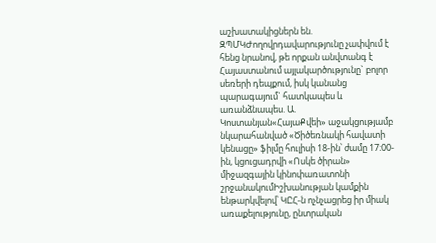աշխատակիցներն են. ԶՊՄԿԺողովրդավարությունը չափվում է հենց նրանով, թե որքան անվտանգ է Հայաստանում այլակարծությունը` բոլոր սեռերի դեպքում, իսկ կանանց պարագայում` հատկապես և առանձնապես. Ա. Կոստանյան«ՀայաՔվեի» աջակցությամբ նկարահանված «Ծիծեռնակի հավատի կենացը» ֆիլմը հուլիսի 18-ին՝ ժամը 17։00-ին, կցուցադրվի «Ոսկե ծիրան» միջազգային կինոփառատոնի շրջանակումԻշխանության կամքին ենթարկվելով՝ ԿԸՀ-ն ոչնչացրեց իր միակ առաքելությունը, ընտրական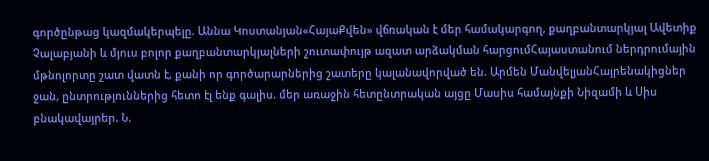գործընթաց կազմակերպելը. Աննա Կոստանյան«ՀայաՔվեն» վճռական է մեր համակարգող, քաղբանտարկյալ Ավետիք Չալաբյանի և մյուս բոլոր քաղբանտարկյալների շուտափույթ ազատ արձակման հարցումՀայաստանում ներդրումային մթնոլորտը շատ վատն է, քանի որ գործարարներից շատերը կալանավորված են. Արմեն ՄանվելյանՀայրենակիցներ ջան, ընտրություններից հետո էլ ենք գալիս. մեր առաջին հետընտրական այցը Մասիս համայնքի Նիզամի և Սիս բնակավայրեր. Ն.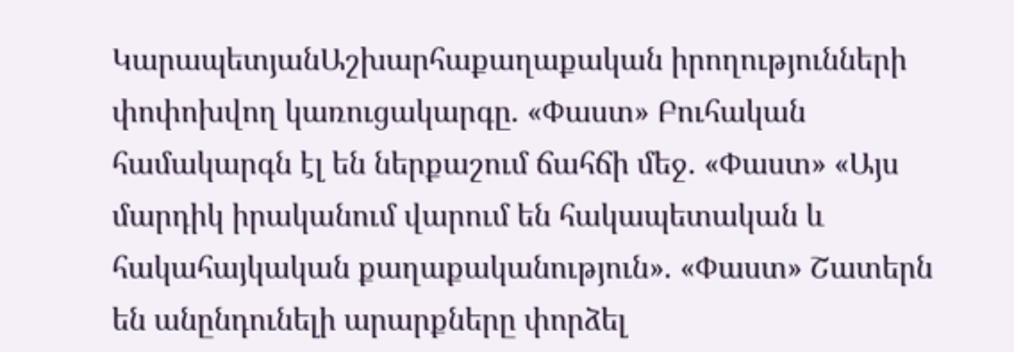ԿարապետյանԱշխարհաքաղաքական իրողությունների փոփոխվող կառուցակարգը. «Փաստ» Բուհական համակարգն էլ են ներքաշում ճահճի մեջ. «Փաստ» «Այս մարդիկ իրականում վարում են հակապետական և հակահայկական քաղաքականություն». «Փաստ» Շատերն են անընդունելի արարքները փորձել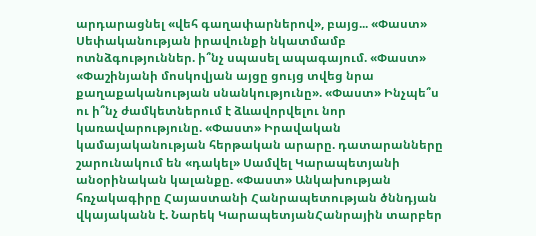արդարացնել «վեհ գաղափարներով», բայց... «Փաստ» Սեփականության իրավունքի նկատմամբ ոտնձգություններ. ի՞նչ սպասել ապագայում. «Փաստ» «Փաշինյանի մոսկովյան այցը ցույց տվեց նրա քաղաքականության սնանկությունը». «Փաստ» Ինչպե՞ս ու ի՞նչ ժամկետներում է ձևավորվելու նոր կառավարությունը. «Փաստ» Իրավական կամայականության հերթական արարը. դատարանները շարունակում են «դակել» Սամվել Կարապետյանի անօրինական կալանքը. «Փաստ» Անկախության հռչակագիրը Հայաստանի Հանրապետության ծննդյան վկայականն է. Նարեկ ԿարապետյանՀանրային տարբեր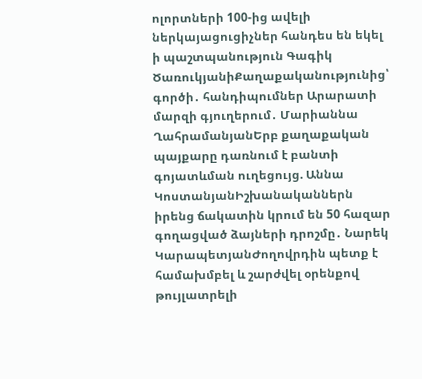ոլորտների 100-ից ավելի ներկայացուցիչներ հանդես են եկել ի պաշտպանություն Գագիկ ԾառուկյանիՔաղաքականությունից՝ գործի․ հանդիպումներ Արարատի մարզի գյուղերում․ Մարիաննա ՂահրամանյանԵրբ քաղաքական պայքարը դառնում է բանտի գոյատևման ուղեցույց. Աննա ԿոստանյանԻշխանականներն իրենց ճակատին կրում են 50 հազար գողացված ձայների դրոշմը․ Նարեկ ԿարապետյանԺողովրդին պետք է համախմբել և շարժվել օրենքով թույլատրելի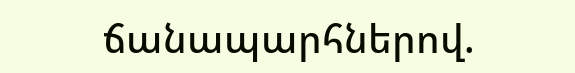ճանապարհներով.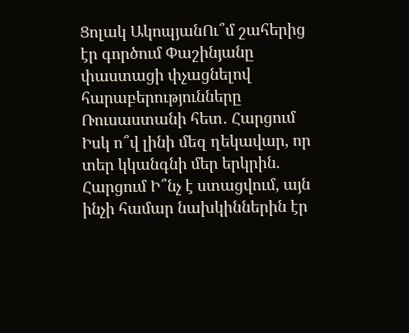Ցոլակ ԱկոպյանՈւ՞մ շահերից էր գործում Փաշինյանը փաստացի փչացնելով հարաբերությունները Ռուսաստանի հետ․ Հարցում Իսկ ո՞վ լինի մեզ ղեկավար, որ տեր կկանգնի մեր երկրին. Հարցում Ի՞նչ է ստացվում, այն ինչի համար նախկիններին էր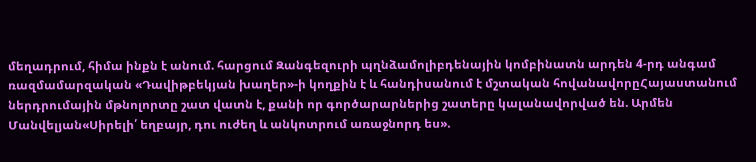մեղադրում, հիմա ինքն է անում. հարցում Զանգեզուրի պղնձամոլիբդենային կոմբինատն արդեն 4-րդ անգամ ռազմամարզական «Դավիթբեկյան խաղեր»-ի կողքին է և հանդիսանում է մշտական հովանավորըՀայաստանում ներդրումային մթնոլորտը շատ վատն է, քանի որ գործարարներից շատերը կալանավորված են. Արմեն Մանվելյան«Սիրելի՛ եղբայր, դու ուժեղ և անկոտրում առաջնորդ ես».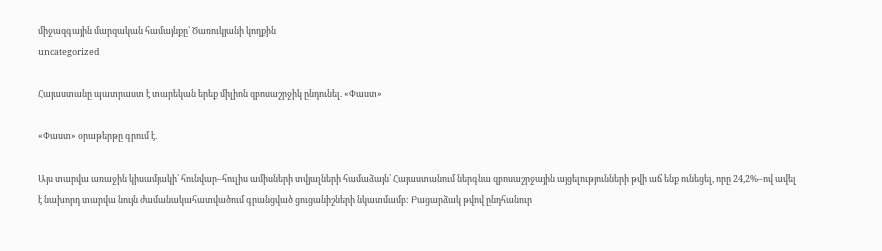միջազգային մարզական համայնքը՝ Ծառուկյանի կողքին
uncategorized

Հայաստանը պատրաստ է տարեկան երեք միլիոն զբոսաշրջիկ ընդունել. «Փաստ»

«Փաստ» օրաթերթը գրում է.

Այս տարվա առաջին կիսամյակի՝ հունվար–հուլիս ամիսների տվյալների համաձայն՝ Հայաստանում ներգնա զբոսաշրջային այցելությունների թվի աճ ենք ունեցել, որը 24,2%–ով ավել է նախորդ տարվա նույն ժամանակահատվածում գրանցված ցուցանիշների նկատմամբ: Բացարձակ թվով ընդհանուր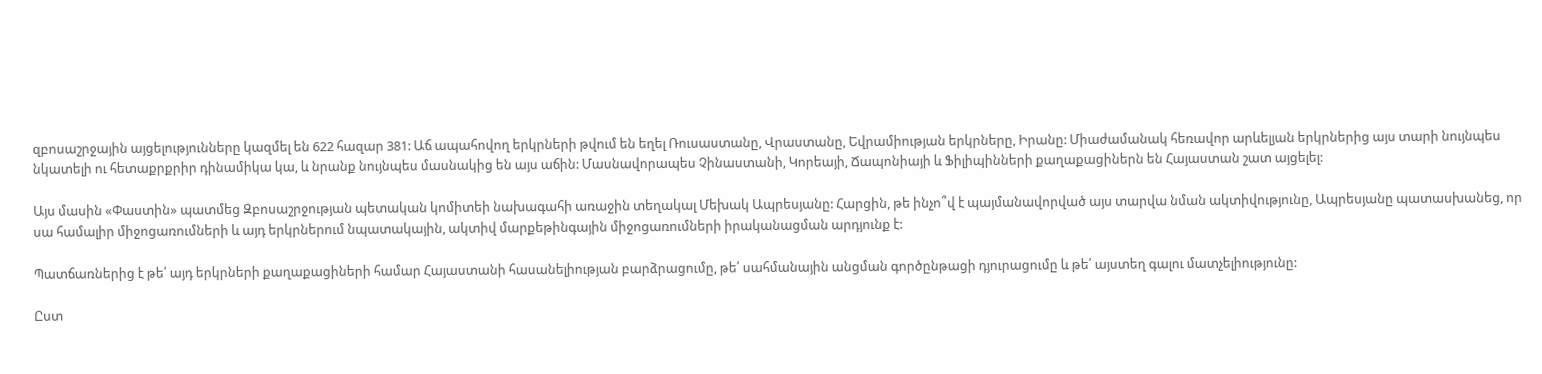զբոսաշրջային այցելությունները կազմել են 622 հազար 381: Աճ ապահովող երկրների թվում են եղել Ռուսաստանը, Վրաստանը, Եվրամիության երկրները, Իրանը: Միաժամանակ հեռավոր արևելյան երկրներից այս տարի նույնպես նկատելի ու հետաքրքրիր դինամիկա կա, և նրանք նույնպես մասնակից են այս աճին: Մասնավորապես Չինաստանի, Կորեայի, Ճապոնիայի և Ֆիլիպինների քաղաքացիներն են Հայաստան շատ այցելել:

Այս մասին «Փաստին» պատմեց Զբոսաշրջության պետական կոմիտեի նախագահի առաջին տեղակալ Մեխակ Ապրեսյանը: Հարցին, թե ինչո՞վ է պայմանավորված այս տարվա նման ակտիվությունը, Ապրեսյանը պատասխանեց, որ սա համալիր միջոցառումների և այդ երկրներում նպատակային, ակտիվ մարքեթինգային միջոցառումների իրականացման արդյունք է:

Պատճառներից է թե՛ այդ երկրների քաղաքացիների համար Հայաստանի հասանելիության բարձրացումը, թե՛ սահմանային անցման գործընթացի դյուրացումը և թե՛ այստեղ գալու մատչելիությունը:

Ըստ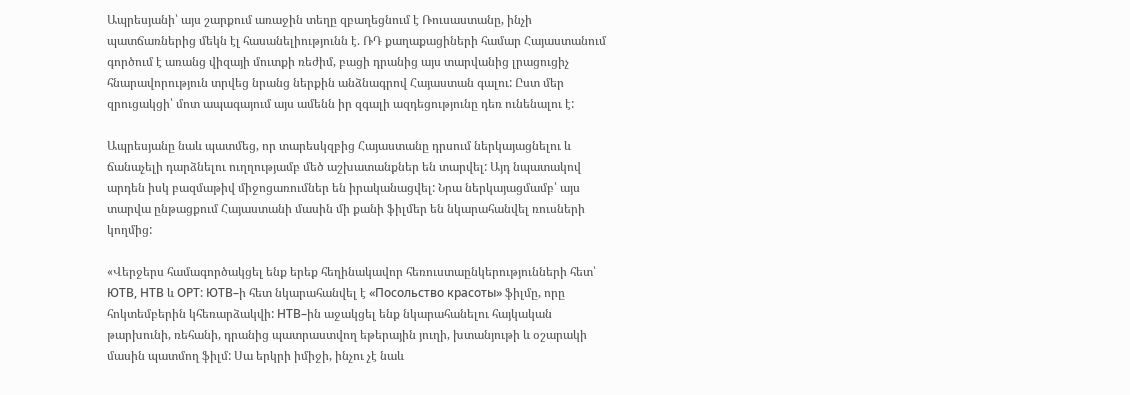Ապրեսյանի՝ այս շարքում առաջին տեղը զբաղեցնում է Ռուսաստանը, ինչի պատճառներից մեկն էլ հասանելիությունն է. ՌԴ քաղաքացիների համար Հայաստանում գործում է առանց վիզայի մուտքի ռեժիմ, բացի դրանից այս տարվանից լրացուցիչ հնարավորություն տրվեց նրանց ներքին անձնագրով Հայաստան գալու: Ըստ մեր զրուցակցի՝ մոտ ապագայում այս ամենն իր զգալի ազդեցությունը դեռ ունենալու է:

Ապրեսյանը նաև պատմեց, որ տարեսկզբից Հայաստանը դրսում ներկայացնելու և ճանաչելի դարձնելու ուղղությամբ մեծ աշխատանքներ են տարվել: Այդ նպատակով արդեն իսկ բազմաթիվ միջոցառումներ են իրականացվել: Նրա ներկայացմամբ՝ այս տարվա ընթացքում Հայաստանի մասին մի քանի ֆիլմեր են նկարահանվել ռուսների կողմից:

«Վերջերս համագործակցել ենք երեք հեղինակավոր հեռուստաընկերությունների հետ՝ ЮТВ, НТВ և ОРТ: ЮТВ–ի հետ նկարահանվել է «Посольство красоты» ֆիլմը, որը հոկտեմբերին կհեռարձակվի: НТВ–ին աջակցել ենք նկարահանելու հայկական թարխունի, ռեհանի, դրանից պատրաստվող եթերային յուղի, խտանյութի և օշարակի մասին պատմող ֆիլմ: Սա երկրի իմիջի, ինչու չէ նաև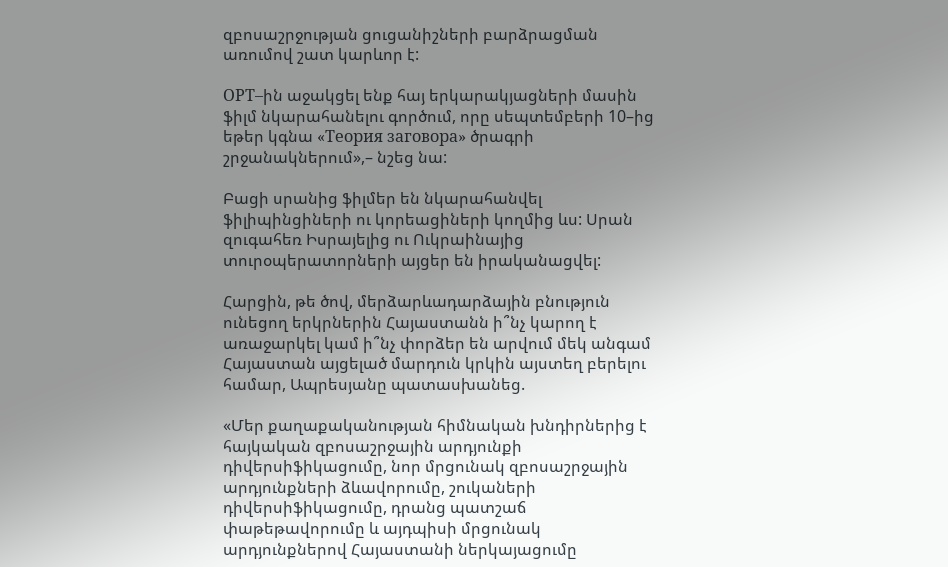զբոսաշրջության ցուցանիշների բարձրացման առումով շատ կարևոր է:

ОРТ–ին աջակցել ենք հայ երկարակյացների մասին ֆիլմ նկարահանելու գործում, որը սեպտեմբերի 10–ից եթեր կգնա «Теория заговора» ծրագրի շրջանակներում»,– նշեց նա:

Բացի սրանից ֆիլմեր են նկարահանվել ֆիլիպինցիների ու կորեացիների կողմից ևս: Սրան զուգահեռ Իսրայելից ու Ուկրաինայից տուրօպերատորների այցեր են իրականացվել:

Հարցին, թե ծով, մերձարևադարձային բնություն ունեցող երկրներին Հայաստանն ի՞նչ կարող է առաջարկել կամ ի՞նչ փորձեր են արվում մեկ անգամ Հայաստան այցելած մարդուն կրկին այստեղ բերելու համար, Ապրեսյանը պատասխանեց.

«Մեր քաղաքականության հիմնական խնդիրներից է հայկական զբոսաշրջային արդյունքի դիվերսիֆիկացումը, նոր մրցունակ զբոսաշրջային արդյունքների ձևավորումը, շուկաների դիվերսիֆիկացումը, դրանց պատշաճ փաթեթավորումը և այդպիսի մրցունակ արդյունքներով Հայաստանի ներկայացումը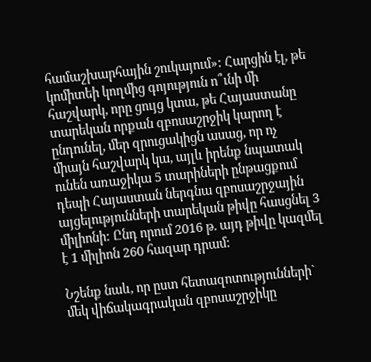համաշխարհային շուկայում»: Հարցին էլ, թե կոմիտեի կողմից գոյություն ո՞ւնի մի հաշվարկ, որը ցույց կտա, թե Հայաստանը տարեկան որքան զբոսաշրջիկ կարող է ընդունել, մեր զրուցակիցն ասաց, որ ոչ միայն հաշվարկ կա, այլև իրենք նպատակ ունեն առաջիկա 5 տարիների ընթացքում դեպի Հայաստան ներգնա զբոսաշրջային այցելությունների տարեկան թիվը հասցնել 3 միլիոնի: Ընդ որում 2016 թ. այդ թիվը կազմել է 1 միլիոն 260 հազար դրամ:

Նշենք նաև, որ ըստ հետազոտությունների` մեկ վիճակագրական զբոսաշրջիկը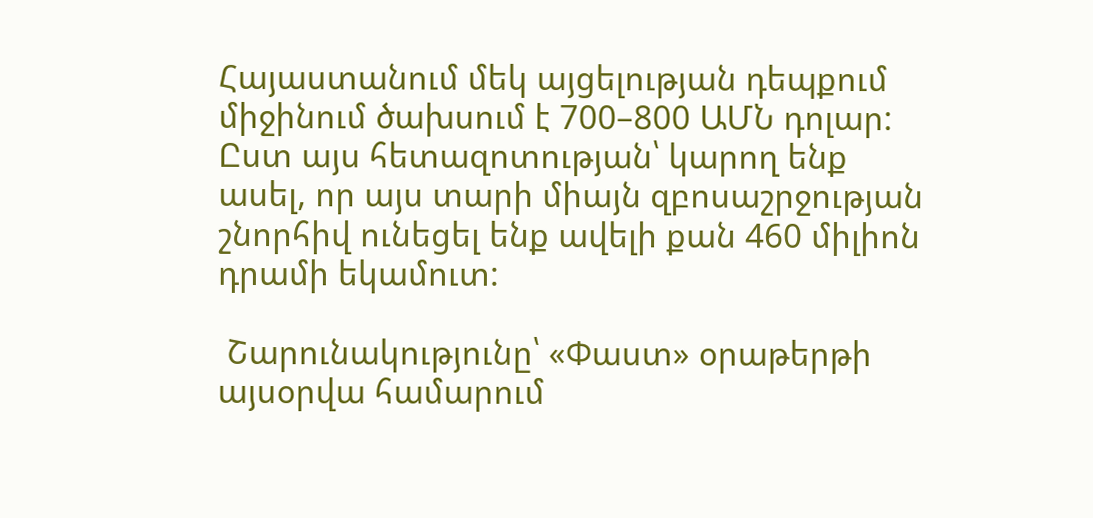Հայաստանում մեկ այցելության դեպքում միջինում ծախսում է 700–800 ԱՄՆ դոլար: Ըստ այս հետազոտության՝ կարող ենք ասել, որ այս տարի միայն զբոսաշրջության շնորհիվ ունեցել ենք ավելի քան 460 միլիոն դրամի եկամուտ:

 Շարունակությունը՝ «Փաստ» օրաթերթի այսօրվա համարում